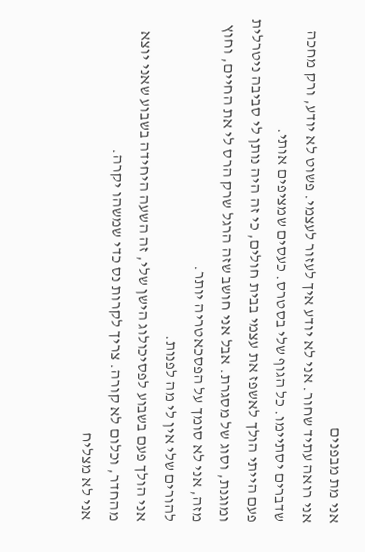אני מת מבפנים
אני רואה עתיד שחור. אני לא יודע איך לעזור לעצמי. פשוט לא יודע, ורק מחכה שדברים יסתיימו. כל הגוף שלי בסטרס. כעסים שמציפים אותי.
פעם הייתי הולך לאשפז את עצמי בבית חולים, כי זה היה נותן לי סביבה ניטרלית ומוגנת, וסוג של מסגרת. אבל אני חושב שזה הרגל שרק הרס לי את החיים, וחוץ מזה, אני לא סומך על הפסכאטריה יותר.
להורים שלי אין לי מה לפנות.
אני הולך פעם בשבוע לפסיכולוג הישן שלי, זה השעה היחידה בשבוע שאני יוצא מהחדר, וכלום לא קורה. צריך לקרות נס כדי שמשהו יקרה.
אני לא מצליח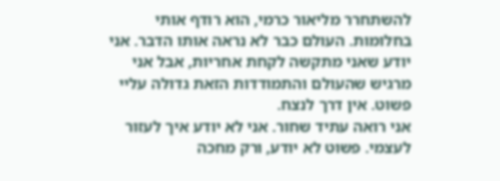להשתחרר מליאור כרמי, הוא רודף אותי בחלומות. העולם כבר לא נראה אותו הדבר. אני יודע שאני מתקשה לקחת אחריות, אבל אני מרגיש שהעולם והתמודדות הזאת גדולה עליי פשוט. אין דרך לנצח.
אני רואה עתיד שחור. אני לא יודע איך לעזור לעצמי. פשוט לא יודע, ורק מחכה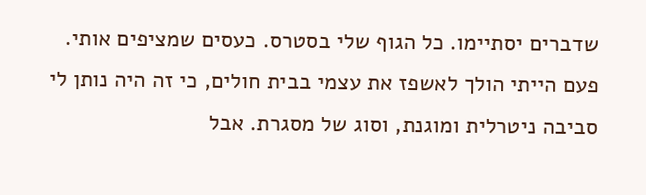שדברים יסתיימו. כל הגוף שלי בסטרס. כעסים שמציפים אותי.
פעם הייתי הולך לאשפז את עצמי בבית חולים, כי זה היה נותן לי סביבה ניטרלית ומוגנת, וסוג של מסגרת. אבל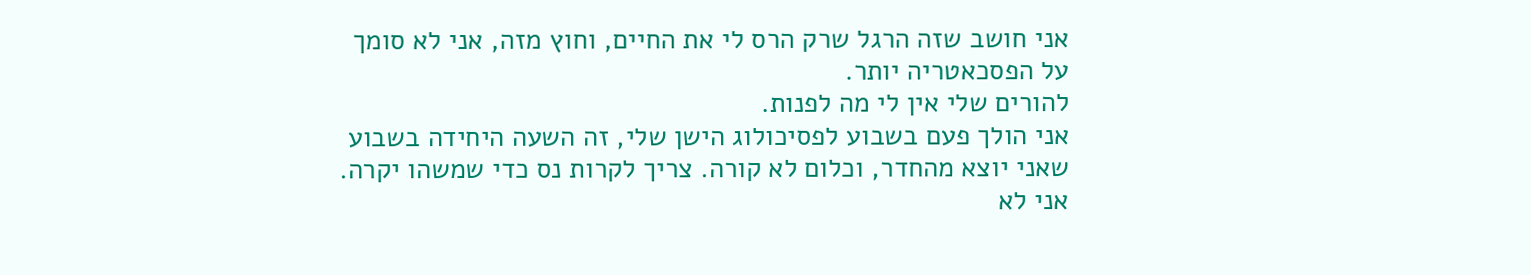אני חושב שזה הרגל שרק הרס לי את החיים, וחוץ מזה, אני לא סומך על הפסכאטריה יותר.
להורים שלי אין לי מה לפנות.
אני הולך פעם בשבוע לפסיכולוג הישן שלי, זה השעה היחידה בשבוע שאני יוצא מהחדר, וכלום לא קורה. צריך לקרות נס כדי שמשהו יקרה.
אני לא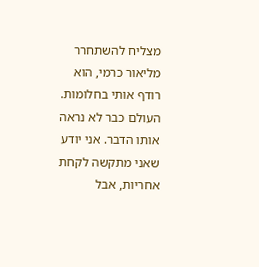מצליח להשתחרר מליאור כרמי, הוא רודף אותי בחלומות. העולם כבר לא נראה אותו הדבר. אני יודע שאני מתקשה לקחת אחריות, אבל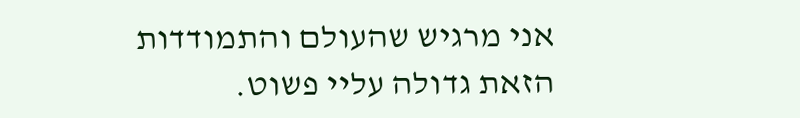אני מרגיש שהעולם והתמודדות הזאת גדולה עליי פשוט.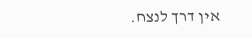אין דרך לנצח.